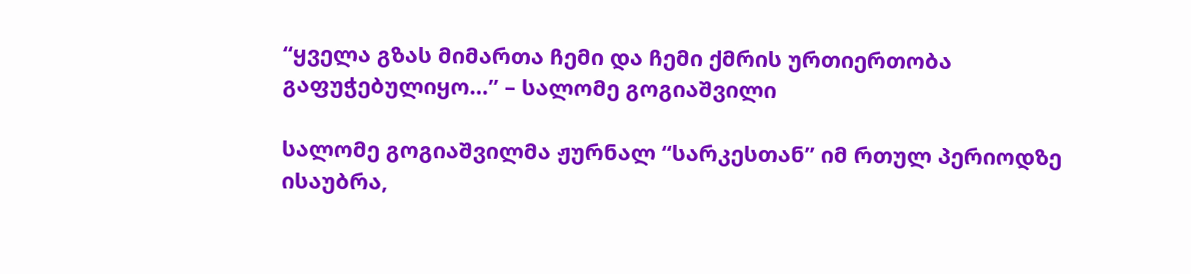“ყველა გზას მიმართა ჩემი და ჩემი ქმრის ურთიერთობა გაფუჭებულიყო…” – სალომე გოგიაშვილი

სალომე გოგიაშვილმა ჟურნალ “სარკესთან” იმ რთულ პერიოდზე ისაუბრა,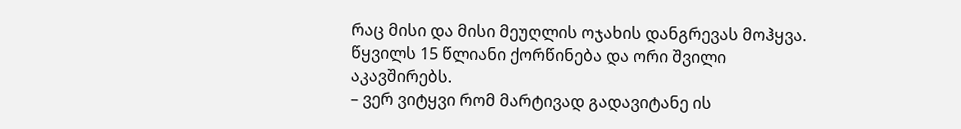რაც მისი და მისი მეუღლის ოჯახის დანგრევას მოჰყვა. წყვილს 15 წლიანი ქორწინება და ორი შვილი აკავშირებს.
– ვერ ვიტყვი რომ მარტივად გადავიტანე ის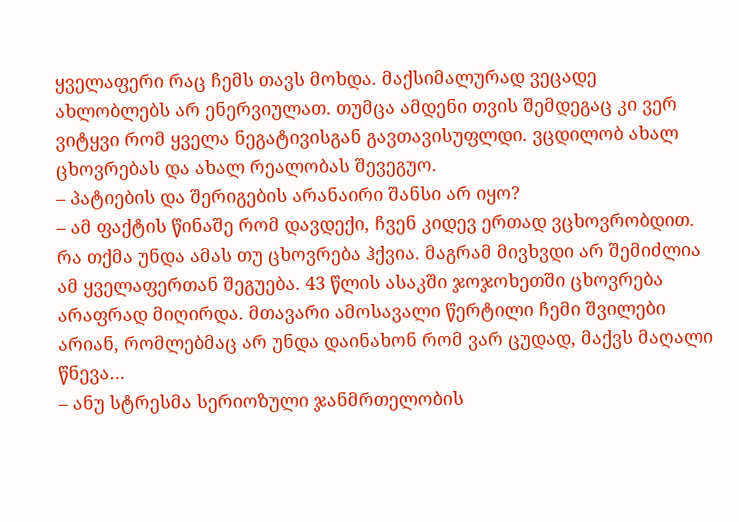ყველაფერი რაც ჩემს თავს მოხდა. მაქსიმალურად ვეცადე ახლობლებს არ ენერვიულათ. თუმცა ამდენი თვის შემდეგაც კი ვერ ვიტყვი რომ ყველა ნეგატივისგან გავთავისუფლდი. ვცდილობ ახალ ცხოვრებას და ახალ რეალობას შევეგუო.
– პატიების და შერიგების არანაირი შანსი არ იყო?
– ამ ფაქტის წინაშე რომ დავდექი, ჩვენ კიდევ ერთად ვცხოვრობდით. რა თქმა უნდა ამას თუ ცხოვრება ჰქვია. მაგრამ მივხვდი არ შემიძლია ამ ყველაფერთან შეგუება. 43 წლის ასაკში ჯოჯოხეთში ცხოვრება არაფრად მიღირდა. მთავარი ამოსავალი წერტილი ჩემი შვილები არიან, რომლებმაც არ უნდა დაინახონ რომ ვარ ცუდად, მაქვს მაღალი წნევა…
– ანუ სტრესმა სერიოზული ჯანმრთელობის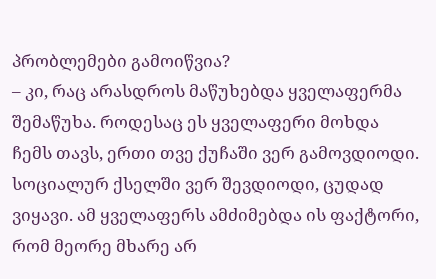პრობლემები გამოიწვია?
– კი, რაც არასდროს მაწუხებდა ყველაფერმა შემაწუხა. როდესაც ეს ყველაფერი მოხდა ჩემს თავს, ერთი თვე ქუჩაში ვერ გამოვდიოდი. სოციალურ ქსელში ვერ შევდიოდი, ცუდად ვიყავი. ამ ყველაფერს ამძიმებდა ის ფაქტორი, რომ მეორე მხარე არ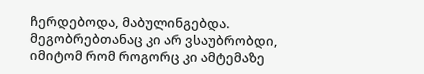ჩერდებოდა, მაბულინგებდა. მეგობრებთანაც კი არ ვსაუბრობდი, იმიტომ რომ როგორც კი ამტემაზე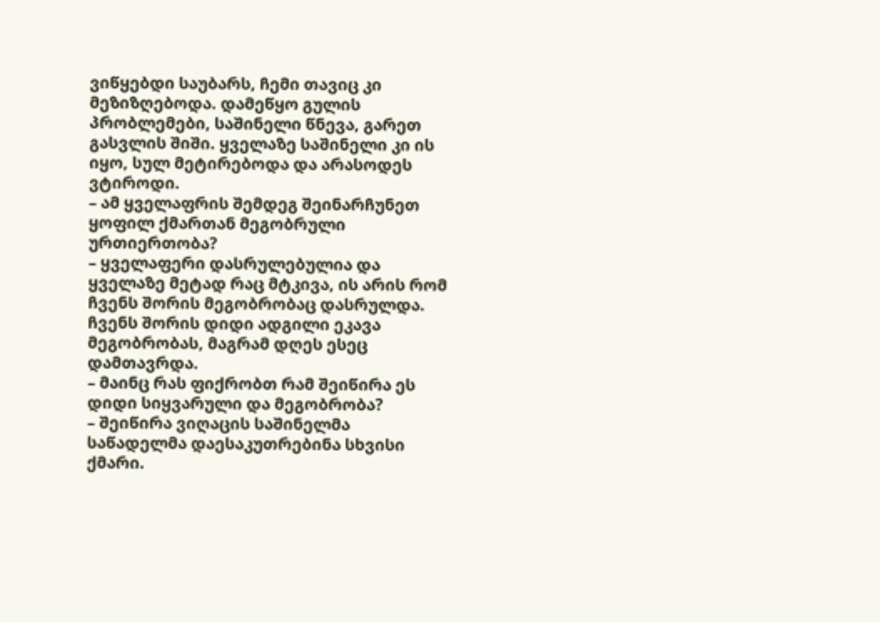ვიწყებდი საუბარს, ჩემი თავიც კი მეზიზღებოდა. დამეწყო გულის პრობლემები, საშინელი წნევა, გარეთ გასვლის შიში. ყველაზე საშინელი კი ის იყო, სულ მეტირებოდა და არასოდეს ვტიროდი.
– ამ ყველაფრის შემდეგ შეინარჩუნეთ ყოფილ ქმართან მეგობრული ურთიერთობა?
– ყველაფერი დასრულებულია და ყველაზე მეტად რაც მტკივა, ის არის რომ ჩვენს შორის მეგობრობაც დასრულდა. ჩვენს შორის დიდი ადგილი ეკავა მეგობრობას, მაგრამ დღეს ესეც დამთავრდა.
– მაინც რას ფიქრობთ რამ შეიწირა ეს დიდი სიყვარული და მეგობრობა?
– შეიწირა ვიღაცის საშინელმა საწადელმა დაესაკუთრებინა სხვისი ქმარი.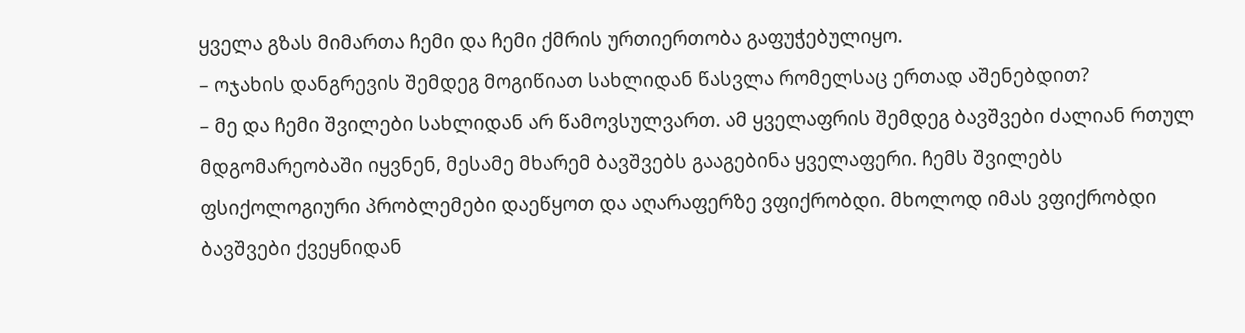ყველა გზას მიმართა ჩემი და ჩემი ქმრის ურთიერთობა გაფუჭებულიყო.
– ოჯახის დანგრევის შემდეგ მოგიწიათ სახლიდან წასვლა რომელსაც ერთად აშენებდით?
– მე და ჩემი შვილები სახლიდან არ წამოვსულვართ. ამ ყველაფრის შემდეგ ბავშვები ძალიან რთულ მდგომარეობაში იყვნენ, მესამე მხარემ ბავშვებს გააგებინა ყველაფერი. ჩემს შვილებს ფსიქოლოგიური პრობლემები დაეწყოთ და აღარაფერზე ვფიქრობდი. მხოლოდ იმას ვფიქრობდი ბავშვები ქვეყნიდან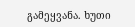გამეყვანა. ხუთი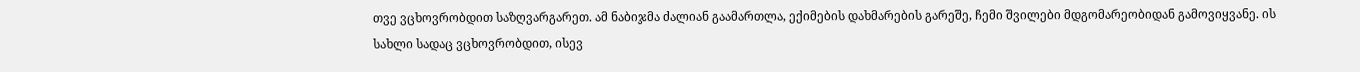თვე ვცხოვრობდით საზღვარგარეთ. ამ ნაბიჯმა ძალიან გაამართლა, ექიმების დახმარების გარეშე, ჩემი შვილები მდგომარეობიდან გამოვიყვანე. ის სახლი სადაც ვცხოვრობდით, ისევ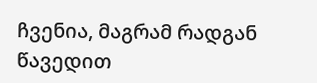ჩვენია, მაგრამ რადგან წავედით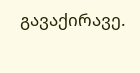გავაქირავე.